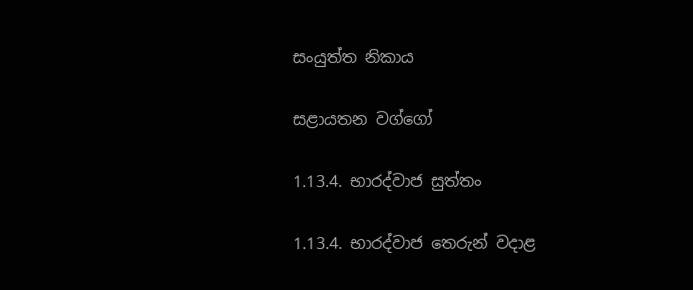සංයුත්ත නිකාය

සළායතන වග්ගෝ

1.13.4. භාරද්වාජ සුත්තං

1.13.4. භාරද්වාජ තෙරුන් වදාළ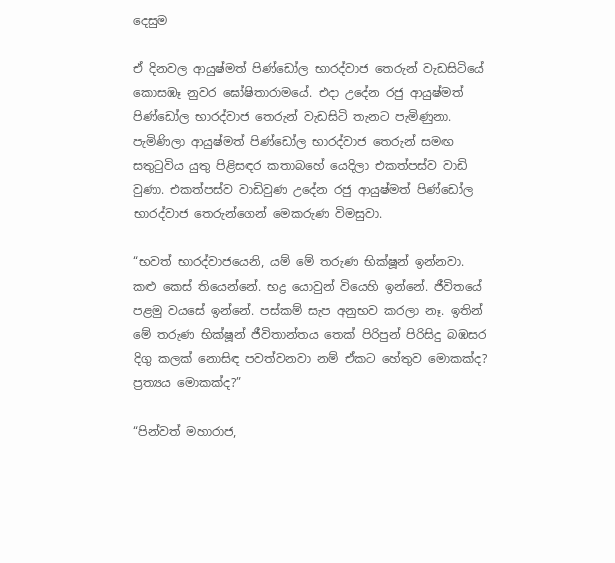දෙසුම

ඒ දිනවල ආයුෂ්මත් පිණ්ඩෝල භාරද්වාජ තෙරුන් වැඩසිටියේ කොසඹෑ නුවර ඝෝෂිතාරාමයේ. එදා උදේන රජු ආයුෂ්මත් පිණ්ඩෝල භාරද්වාජ තෙරුන් වැඩසිටි තැනට පැමිණුනා. පැමිණිලා ආයුෂ්මත් පිණ්ඩෝල භාරද්වාජ තෙරුන් සමඟ සතුටුවිය යුතු පිළිසඳර කතාබහේ යෙදිලා එකත්පස්ව වාඩි වුණා. එකත්පස්ව වාඩිවුණ උදේන රජු ආයුෂ්මත් පිණ්ඩෝල භාරද්වාජ තෙරුන්ගෙන් මෙකරුණ විමසුවා.

“භවත් භාරද්වාජයෙනි, යම් මේ තරුණ භික්ෂූන් ඉන්නවා. කළු කෙස් තියෙන්නේ. භද්‍ර යොවුන් වියෙහි ඉන්නේ. ජීවිතයේ පළමු වයසේ ඉන්නේ. පස්කම් සැප අනුභව කරලා නෑ. ඉතින් මේ තරුණ භික්ෂූන් ජීවිතාන්තය තෙක් පිරිපුන් පිරිසිදු බඹසර දිගු කලක් නොසිඳ පවත්වනවා නම් ඒකට හේතුව මොකක්ද? ප්‍රත්‍යය මොකක්ද?”

“පින්වත් මහාරාජ,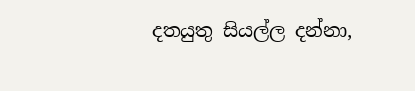දතයුතු සියල්ල දන්නා,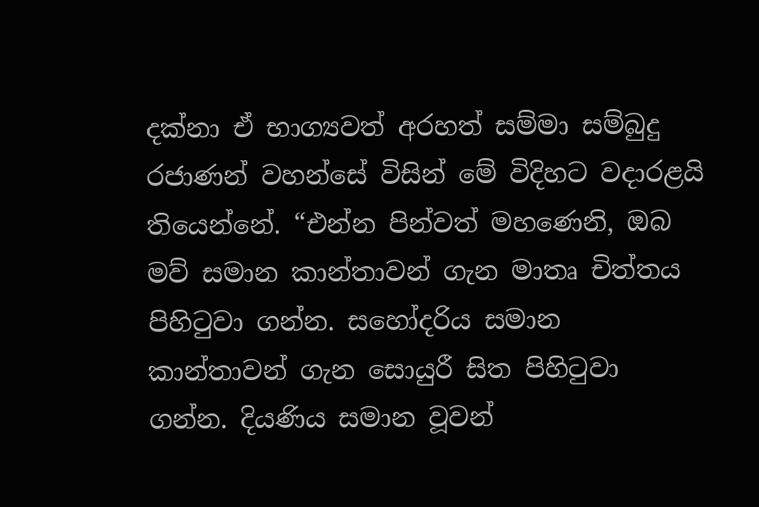දක්නා ඒ භාග්‍යවත් අරහත් සම්මා සම්බුදු රජාණන් වහන්සේ විසින් මේ විදිහට වදාරළයි තියෙන්නේ. “එන්න පින්වත් මහණෙනි, ඔබ මව් සමාන කාන්තාවන් ගැන මාතෘ චිත්තය පිහිටුවා ගන්න. සහෝදරිය සමාන කාන්තාවන් ගැන සොයුරී සිත පිහිටුවා ගන්න. දියණිය සමාන වූවන්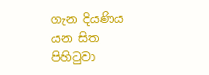ගැන දියණිය යන සිත පිහිටුවා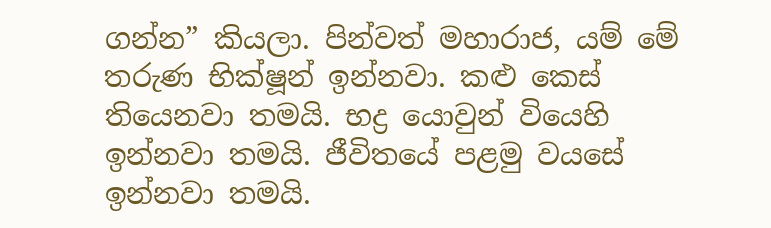ගන්න” කියලා. පින්වත් මහාරාජ, යම් මේ තරුණ භික්ෂූන් ඉන්නවා. කළු කෙස් තියෙනවා තමයි. භද්‍ර යොවුන් වියෙහි ඉන්නවා තමයි. ජීවිතයේ පළමු වයසේ ඉන්නවා තමයි.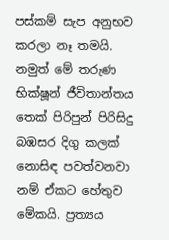පස්කම් සැප අනුභව කරලා නෑ තමයි. නමුත් මේ තරුණ භික්ෂූන් ජීවිතාන්තය තෙක් පිරිපුන් පිරිසිදු බඹසර දිගු කලක් නොසිඳ පවත්වනවා නම් ඒකට හේතුව මේකයි. ප්‍රත්‍යය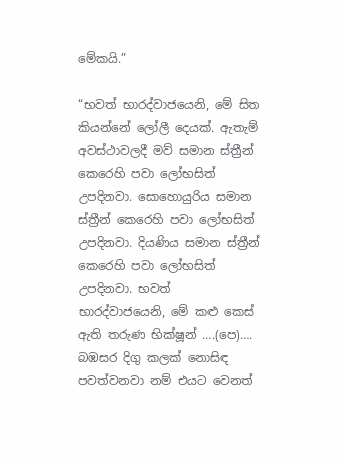මේකයි.”

“භවත් භාරද්වාජයෙනි, මේ සිත කියන්නේ ලෝලී දෙයක්. ඇතැම් අවස්ථාවලදී මව් සමාන ස්ත්‍රීන් කෙරෙහි පවා ලෝභසිත් උපදිනවා. සොහොයුරිය සමාන ස්ත්‍රීන් කෙරෙහි පවා ලෝභසිත් උපදිනවා. දියණිය සමාන ස්ත්‍රීන් කෙරෙහි පවා ලෝභසිත් උපදිනවා. භවත් භාරද්වාජයෙනි, මේ කළු කෙස් ඇති තරුණ භික්ෂූන් ….(පෙ)…. බඹසර දිගු කලක් නොසිඳ පවත්වනවා නම් එයට වෙනත්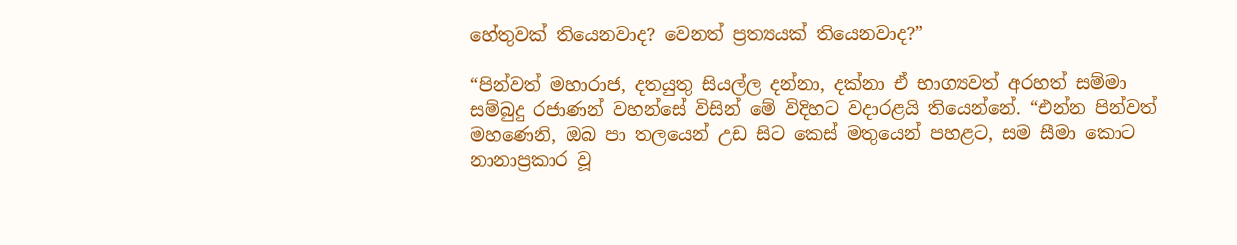හේතුවක් තියෙනවාද? වෙනත් ප්‍රත්‍යයක් තියෙනවාද?”

“පින්වත් මහාරාජ, දතයුතු සියල්ල දන්නා, දක්නා ඒ භාග්‍යවත් අරහත් සම්මා සම්බුදු රජාණන් වහන්සේ විසින් මේ විදිහට වදාරළයි තියෙන්නේ. “එන්න පින්වත් මහණෙනි, ඔබ පා තලයෙන් උඩ සිට කෙස් මතුයෙන් පහළට, සම සීමා කොට නානාප්‍රකාර වූ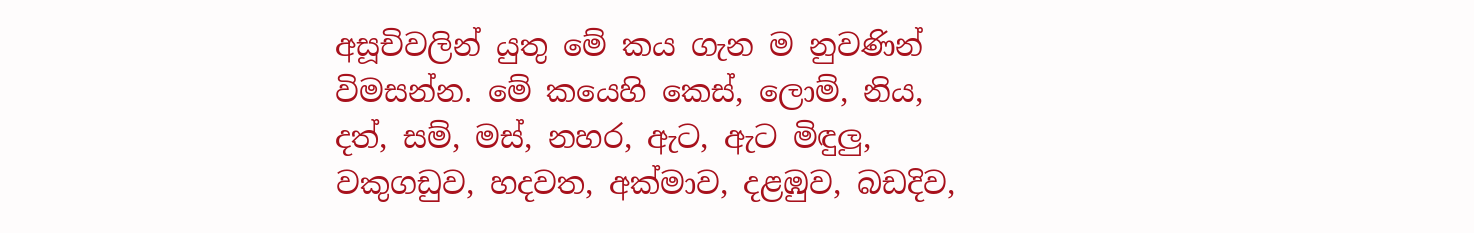අසූචිවලින් යුතු මේ කය ගැන ම නුවණින් විමසන්න. මේ කයෙහි කෙස්, ලොම්, නිය, දත්, සම්, මස්, නහර, ඇට, ඇට මිඳුලු, වකුගඩුව, හදවත, අක්මාව, දළඹුව, බඩදිව,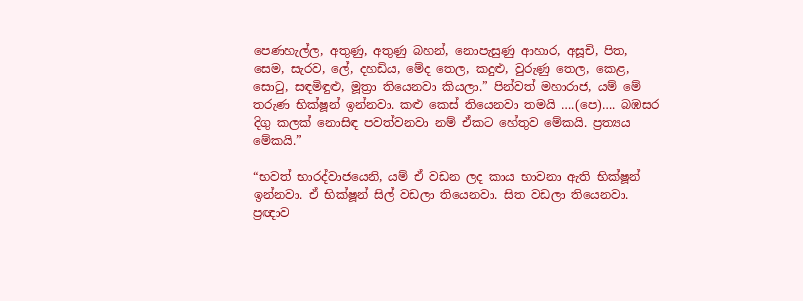පෙණහැල්ල, අතුණු, අතුණු බහන්, නොපැසුණු ආහාර, අසූචි, පිත, සෙම, සැරව, ලේ, දහඩිය, මේද තෙල, කදුළු, වුරුණු තෙල, කෙළ, සොටු, සඳමිඳුළු, මූත්‍රා තියෙනවා කියලා.” පින්වත් මහාරාජ, යම් මේ තරුණ භික්ෂූන් ඉන්නවා. කළු කෙස් තියෙනවා තමයි ….(පෙ)…. බඹසර දිගු කලක් නොසිඳ පවත්වනවා නම් ඒකට හේතුව මේකයි. ප්‍රත්‍යය මේකයි.”

“භවත් භාරද්වාජයෙනි, යම් ඒ වඩන ලද කාය භාවනා ඇති භික්ෂූන් ඉන්නවා. ඒ භික්ෂූන් සිල් වඩලා තියෙනවා. සිත වඩලා තියෙනවා. ප්‍රඥාව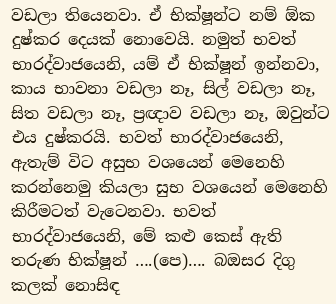වඩලා තියෙනවා. ඒ භික්ෂූන්ට නම් ඕක දුෂ්කර දෙයක් නොවෙයි. නමුත් භවත් භාරද්වාජයෙනි, යම් ඒ භික්ෂූන් ඉන්නවා, කාය භාවනා වඩලා නෑ, සිල් වඩලා නෑ, සිත වඩලා නෑ, ප්‍රඥාව වඩලා නෑ, ඔවුන්ට එය දුෂ්කරයි. භවත් භාරද්වාජයෙනි, ඇතැම් විට අසුභ වශයෙන් මෙනෙහි කරන්නෙමු කියලා සුභ වශයෙන් මෙනෙහි කිරීමටත් වැටෙනවා. භවත් භාරද්වාජයෙනි, මේ කළු කෙස් ඇති තරුණ භික්ෂූන් ….(පෙ)…. බඔසර දිගු කලක් නොසිඳ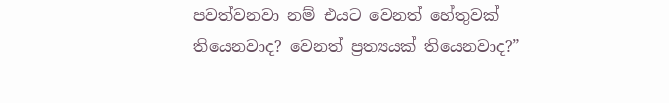පවත්වනවා නම් එයට වෙනත් හේතුවක් තියෙනවාද? වෙනත් ප්‍රත්‍යයක් තියෙනවාද?”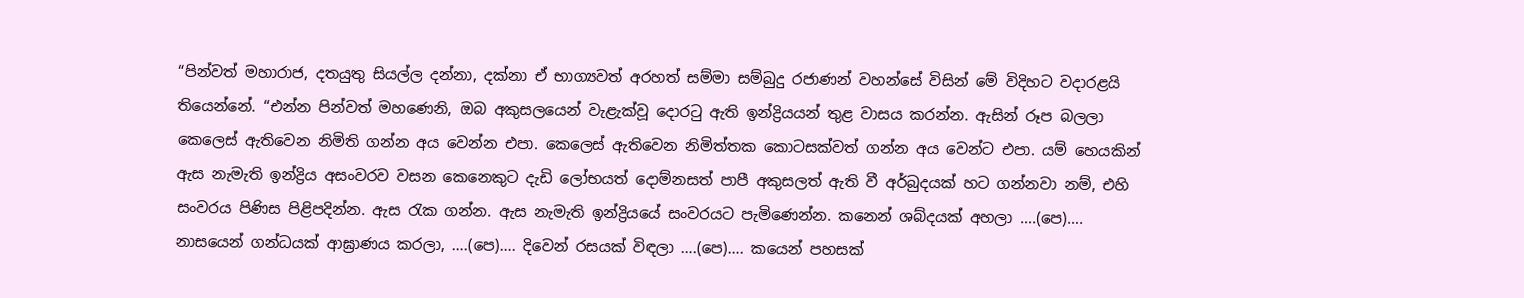“පින්වත් මහාරාජ, දතයුතු සියල්ල දන්නා, දක්නා ඒ භාග්‍යවත් අරහත් සම්මා සම්බුදු රජාණන් වහන්සේ විසින් මේ විදිහට වදාරළයි තියෙන්නේ. “එන්න පින්වත් මහණෙනි, ඔබ අකුසලයෙන් වැළැක්වූ දොරටු ඇති ඉන්ද්‍රියයන් තුළ වාසය කරන්න. ඇසින් රූප බලලා කෙලෙස් ඇතිවෙන නිමිති ගන්න අය වෙන්න එපා. කෙලෙස් ඇතිවෙන නිමිත්තක කොටසක්වත් ගන්න අය වෙන්ට එපා. යම් හෙයකින් ඇස නැමැති ඉන්ද්‍රිය අසංවරව වසන කෙනෙකුට දැඩි ලෝභයත් දොම්නසත් පාපී අකුසලත් ඇති වී අර්බුදයක් හට ගන්නවා නම්, එහි සංවරය පිණිස පිළිපදින්න. ඇස රැක ගන්න. ඇස නැමැති ඉන්ද්‍රියයේ සංවරයට පැමිණෙන්න. කනෙන් ශබ්දයක් අහලා ….(පෙ)…. නාසයෙන් ගන්ධයක් ආඝ්‍රාණය කරලා, ….(පෙ)…. දිවෙන් රසයක් විඳලා ….(පෙ)…. කයෙන් පහසක්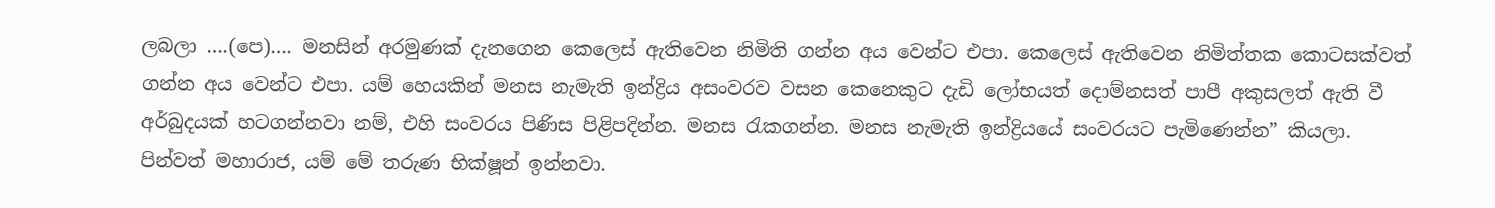ලබලා ….(පෙ)…. මනසින් අරමුණක් දැනගෙන කෙලෙස් ඇතිවෙන නිමිති ගන්න අය වෙන්ට එපා. කෙලෙස් ඇතිවෙන නිමිත්තක කොටසක්වත් ගන්න අය වෙන්ට එපා. යම් හෙයකින් මනස නැමැති ඉන්ද්‍රිය අසංවරව වසන කෙනෙකුට දැඩි ලෝභයත් දොම්නසත් පාපී අකුසලත් ඇති වී අර්බුදයක් හටගන්නවා නම්, එහි සංවරය පිණිස පිළිපදින්න. මනස රැකගන්න. මනස නැමැති ඉන්ද්‍රියයේ සංවරයට පැමිණෙන්න” කියලා. පින්වත් මහාරාජ, යම් මේ තරුණ භික්ෂූන් ඉන්නවා.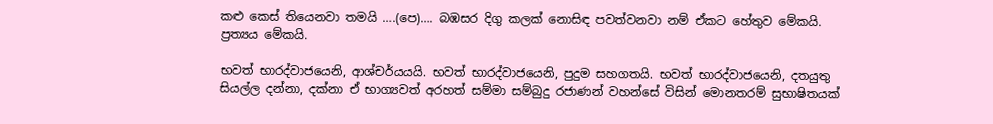කළු කෙස් තියෙනවා තමයි ….(පෙ)…. බඹසර දිගු කලක් නොසිඳ පවත්වනවා නම් ඒකට හේතුව මේකයි. ප්‍රත්‍යය මේකයි.

භවත් භාරද්වාජයෙනි, ආශ්චර්යයයි. භවත් භාරද්වාජයෙනි, පුදුම සහගතයි. භවත් භාරද්වාජයෙනි, දතයුතු සියල්ල දන්නා, දක්නා ඒ භාග්‍යවත් අරහත් සම්මා සම්බුදු රජාණන් වහන්සේ විසින් මොනතරම් සුභාෂිතයක්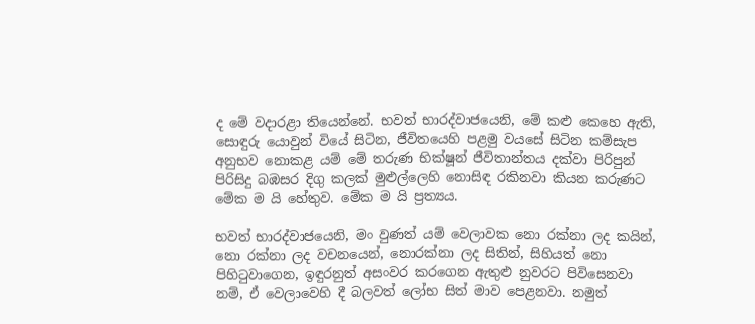ද මේ වදාරළා තියෙන්නේ. භවත් භාරද්වාජයෙනි, මේ කළු කෙහෙ ඇති, සොඳුරු යොවුන් වියේ සිටින, ජීවිතයෙහි පළමු වයසේ සිටින කම්සැප අනුභව නොකළ යම් මේ තරුණ භික්ෂූන් ජීවිතාන්තය දක්වා පිරිපුන් පිරිසිදු බඹසර දිගු කලක් මුළුල්ලෙහි නොසිඳ රකිනවා කියන කරුණට මේක ම යි හේතුව. මේක ම යි ප්‍රත්‍යය.

භවත් භාරද්වාජයෙනි, මං වුණත් යම් වෙලාවක නො රක්නා ලද කයින්, නො රක්නා ලද වචනයෙන්, නොරක්නා ලද සිතින්, සිහියත් නො පිහිටුවාගෙන, ඉඳුරනුත් අසංවර කරගෙන ඇතුළු නුවරට පිවිසෙනවා නම්, ඒ වෙලාවෙහි දී බලවත් ලෝභ සිත් මාව පෙළනවා. නමුත්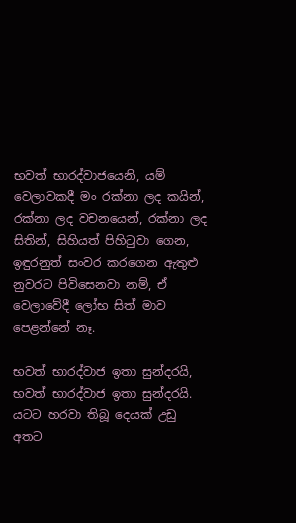භවත් භාරද්වාජයෙනි, යම් වෙලාවකදී මං රක්නා ලද කයින්, රක්නා ලද වචනයෙන්, රක්නා ලද සිතින්, සිහියත් පිහිටුවා ගෙන, ඉඳුරනුත් සංවර කරගෙන ඇතුළු නුවරට පිවිසෙනවා නම්, ඒ වෙලාවේදී ලෝභ සිත් මාව පෙළන්නේ නෑ.

භවත් භාරද්වාජ ඉතා සුන්දරයි, භවත් භාරද්වාජ ඉතා සුන්දරයි. යටට හරවා තිබූ දෙයක් උඩු අතට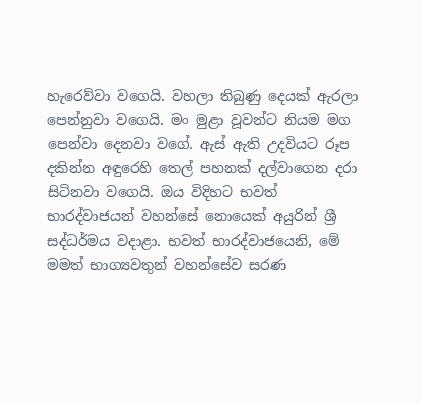හැරෙව්වා වගෙයි. වහලා තිබුණු දෙයක් ඇරලා පෙන්නුවා වගෙයි. මං මුළා වූවන්ට නියම මග පෙන්වා දෙනවා වගේ. ඇස් ඇති උදවියට රූප දකින්න අඳුරෙහි තෙල් පහනක් දල්වාගෙන දරා සිටිනවා වගෙයි. ඔය විදිහට භවත් භාරද්වාජයන් වහන්සේ නොයෙක් අයුරින් ශ්‍රී සද්ධර්මය වදාළා. භවත් භාරද්වාජයෙනි, මේ මමත් භාග්‍යවතුන් වහන්සේව සරණ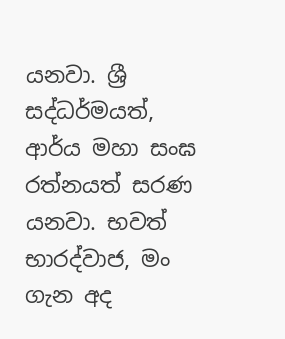යනවා. ශ්‍රී සද්ධර්මයත්, ආර්ය මහා සංඝ රත්නයත් සරණ යනවා. භවත් භාරද්වාජ, මං ගැන අද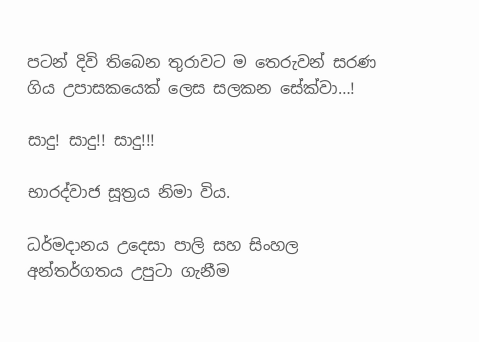පටන් දිවි තිබෙන තුරාවට ම තෙරුවන් සරණ ගිය උපාසකයෙක් ලෙස සලකන සේක්වා…!

සාදු! සාදු!! සාදු!!!

භාරද්වාජ සූත්‍රය නිමා විය.

ධර්මදානය උදෙසා පාලි සහ සිංහල අන්තර්ගතය උපුටා ගැනීම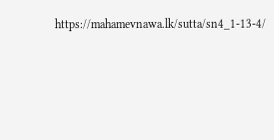https://mahamevnawa.lk/sutta/sn4_1-13-4/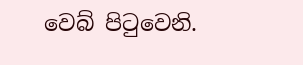වෙබ් පිටුවෙනි.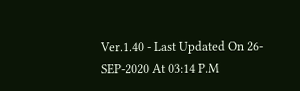Ver.1.40 - Last Updated On 26-SEP-2020 At 03:14 P.M